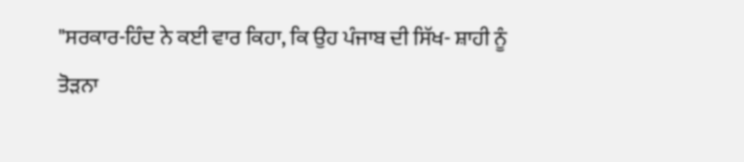"ਸਰਕਾਰ-ਹਿੰਦ ਨੇ ਕਈ ਵਾਰ ਕਿਹਾ, ਕਿ ਉਹ ਪੰਜਾਬ ਦੀ ਸਿੱਖ- ਸ਼ਾਹੀ ਨੂੰ ਤੋੜਨਾ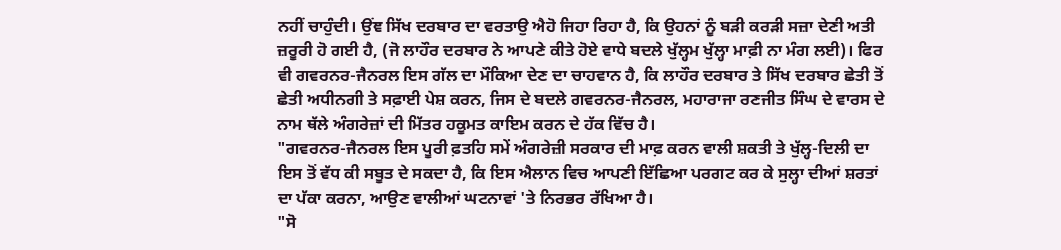ਨਹੀਂ ਚਾਹੁੰਦੀ। ਉਂਞ ਸਿੱਖ ਦਰਬਾਰ ਦਾ ਵਰਤਾਉ ਐਹੋ ਜਿਹਾ ਰਿਹਾ ਹੈ, ਕਿ ਉਹਨਾਂ ਨੂੰ ਬੜੀ ਕਰੜੀ ਸਜ਼ਾ ਦੇਣੀ ਅਤੀ ਜ਼ਰੂਰੀ ਹੋ ਗਈ ਹੈ, (ਜੋ ਲਾਹੌਰ ਦਰਬਾਰ ਨੇ ਆਪਣੇ ਕੀਤੇ ਹੋਏ ਵਾਧੇ ਬਦਲੇ ਖੁੱਲ੍ਹਮ ਖੁੱਲ੍ਹਾ ਮਾਫ਼ੀ ਨਾ ਮੰਗ ਲਈ)। ਫਿਰ ਵੀ ਗਵਰਨਰ-ਜੈਨਰਲ ਇਸ ਗੱਲ ਦਾ ਮੌਕਿਆ ਦੇਣ ਦਾ ਚਾਹਵਾਨ ਹੈ, ਕਿ ਲਾਹੌਰ ਦਰਬਾਰ ਤੇ ਸਿੱਖ ਦਰਬਾਰ ਛੇਤੀ ਤੋਂ ਛੇਤੀ ਅਧੀਨਗੀ ਤੇ ਸਫ਼ਾਈ ਪੇਸ਼ ਕਰਨ, ਜਿਸ ਦੇ ਬਦਲੇ ਗਵਰਨਰ-ਜੈਨਰਲ, ਮਹਾਰਾਜਾ ਰਣਜੀਤ ਸਿੰਘ ਦੇ ਵਾਰਸ ਦੇ ਨਾਮ ਥੱਲੇ ਅੰਗਰੇਜ਼ਾਂ ਦੀ ਮਿੱਤਰ ਹਕੂਮਤ ਕਾਇਮ ਕਰਨ ਦੇ ਹੱਕ ਵਿੱਚ ਹੈ।
"ਗਵਰਨਰ-ਜੈਨਰਲ ਇਸ ਪੂਰੀ ਫ਼ਤਹਿ ਸਮੇਂ ਅੰਗਰੇਜ਼ੀ ਸਰਕਾਰ ਦੀ ਮਾਫ਼ ਕਰਨ ਵਾਲੀ ਸ਼ਕਤੀ ਤੇ ਖੁੱਲ੍ਹ-ਦਿਲੀ ਦਾ ਇਸ ਤੋਂ ਵੱਧ ਕੀ ਸਬੂਤ ਦੇ ਸਕਦਾ ਹੈ, ਕਿ ਇਸ ਐਲਾਨ ਵਿਚ ਆਪਣੀ ਇੱਛਿਆ ਪਰਗਟ ਕਰ ਕੇ ਸੁਲ੍ਹਾ ਦੀਆਂ ਸ਼ਰਤਾਂ ਦਾ ਪੱਕਾ ਕਰਨਾ, ਆਉਣ ਵਾਲੀਆਂ ਘਟਨਾਵਾਂ 'ਤੇ ਨਿਰਭਰ ਰੱਖਿਆ ਹੈ।
"ਸੋ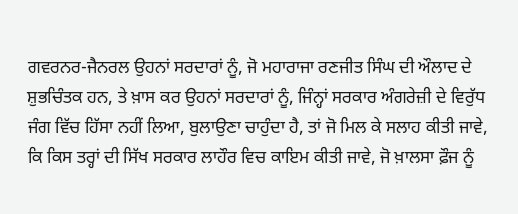ਗਵਰਨਰ-ਜੈਨਰਲ ਉਹਨਾਂ ਸਰਦਾਰਾਂ ਨੂੰ, ਜੋ ਮਹਾਰਾਜਾ ਰਣਜੀਤ ਸਿੰਘ ਦੀ ਔਲਾਦ ਦੇ ਸ਼ੁਭਚਿੰਤਕ ਹਨ, ਤੇ ਖ਼ਾਸ ਕਰ ਉਹਨਾਂ ਸਰਦਾਰਾਂ ਨੂੰ, ਜਿੰਨ੍ਹਾਂ ਸਰਕਾਰ ਅੰਗਰੇਜ਼ੀ ਦੇ ਵਿਰੁੱਧ ਜੰਗ ਵਿੱਚ ਹਿੱਸਾ ਨਹੀਂ ਲਿਆ, ਬੁਲਾਉਣਾ ਚਾਹੁੰਦਾ ਹੈ, ਤਾਂ ਜੋ ਮਿਲ ਕੇ ਸਲਾਹ ਕੀਤੀ ਜਾਵੇ, ਕਿ ਕਿਸ ਤਰ੍ਹਾਂ ਦੀ ਸਿੱਖ ਸਰਕਾਰ ਲਾਹੌਰ ਵਿਚ ਕਾਇਮ ਕੀਤੀ ਜਾਵੇ, ਜੋ ਖ਼ਾਲਸਾ ਫ਼ੌਜ ਨੂੰ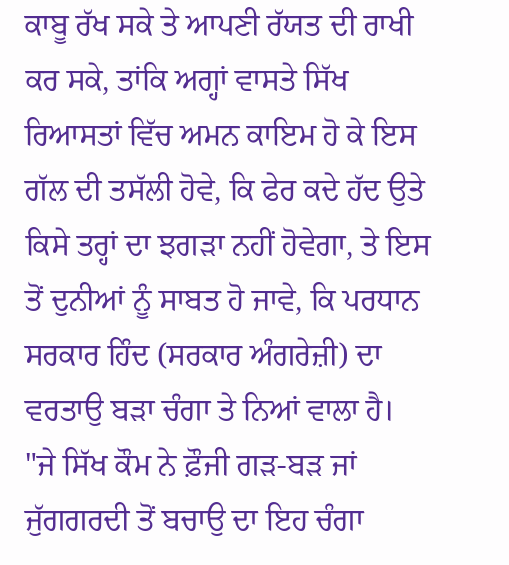ਕਾਬੂ ਰੱਖ ਸਕੇ ਤੇ ਆਪਣੀ ਰੱਯਤ ਦੀ ਰਾਖੀ ਕਰ ਸਕੇ, ਤਾਂਕਿ ਅਗ੍ਹਾਂ ਵਾਸਤੇ ਸਿੱਖ ਰਿਆਸਤਾਂ ਵਿੱਚ ਅਮਨ ਕਾਇਮ ਹੋ ਕੇ ਇਸ ਗੱਲ ਦੀ ਤਸੱਲੀ ਹੋਵੇ, ਕਿ ਫੇਰ ਕਦੇ ਹੱਦ ਉਤੇ ਕਿਸੇ ਤਰ੍ਹਾਂ ਦਾ ਝਗੜਾ ਨਹੀਂ ਹੋਵੇਗਾ, ਤੇ ਇਸ ਤੋਂ ਦੁਨੀਆਂ ਨੂੰ ਸਾਬਤ ਹੋ ਜਾਵੇ, ਕਿ ਪਰਧਾਨ ਸਰਕਾਰ ਹਿੰਦ (ਸਰਕਾਰ ਅੰਗਰੇਜ਼ੀ) ਦਾ ਵਰਤਾਉ ਬੜਾ ਚੰਗਾ ਤੇ ਨਿਆਂ ਵਾਲਾ ਹੈ।
"ਜੇ ਸਿੱਖ ਕੌਮ ਨੇ ਫ਼ੌਜੀ ਗੜ-ਬੜ ਜਾਂ ਜੁੱਗਗਰਦੀ ਤੋਂ ਬਚਾਉ ਦਾ ਇਹ ਚੰਗਾ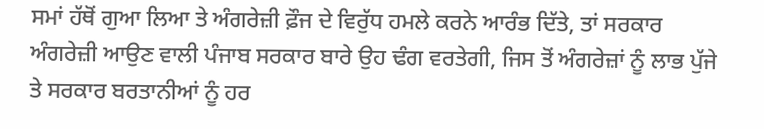ਸਮਾਂ ਹੱਥੋਂ ਗੁਆ ਲਿਆ ਤੇ ਅੰਗਰੇਜ਼ੀ ਫ਼ੌਜ ਦੇ ਵਿਰੁੱਧ ਹਮਲੇ ਕਰਨੇ ਆਰੰਭ ਦਿੱਤੇ, ਤਾਂ ਸਰਕਾਰ ਅੰਗਰੇਜ਼ੀ ਆਉਣ ਵਾਲੀ ਪੰਜਾਬ ਸਰਕਾਰ ਬਾਰੇ ਉਹ ਢੰਗ ਵਰਤੇਗੀ, ਜਿਸ ਤੋਂ ਅੰਗਰੇਜ਼ਾਂ ਨੂੰ ਲਾਭ ਪੁੱਜੇ ਤੇ ਸਰਕਾਰ ਬਰਤਾਨੀਆਂ ਨੂੰ ਹਰ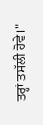ਤਰ੍ਹਾਂ ਤਸੱਲੀ ਹੋਵੇ।"